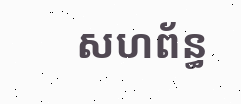សហព័ន្ធ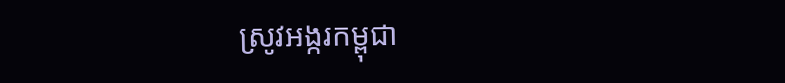ស្រូវអង្ករកម្ពុជា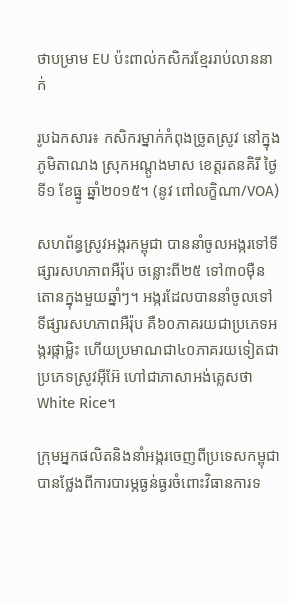ថាបម្រាម EU ប៉ះពាល់កសិករខ្មែររាប់លាននាក់

រូបឯកសារ៖ កសិករម្នាក់កំពុងច្រូតស្រូវ នៅក្នុងភូមិតាណង ស្រុកអណ្តូងមាស ខេត្តរតនគិរី ថ្ងៃទី១ ខែធ្នូ ឆ្នាំ២០១៥។ (នូវ ពៅលក្ខិណា/VOA)

សហព័ន្ធស្រូវអង្ករកម្ពុជា បាននាំចូលអង្ករទៅទីផ្សារសហភាពអឺរ៉ុប ចន្លោះពី២៥ ទៅ៣០ម៉ឺនតោនក្នុងមួយឆ្នាំៗ។ អង្ករដែលបាននាំចូលទៅទីផ្សារសហភាពអឺរ៉ុប គឺ៦០ភាគរយជាប្រភេទអង្ករផ្កាម្លិះ ហើយប្រមាណជា៤០ភាគរយទៀតជាប្រភេទស្រូវអ៊ីអ៊ែ ហៅជាភាសាអង់គ្លេសថា White Rice។

ក្រុមអ្នកផលិតនិងនាំអង្ករចេញពីប្រទេសកម្ពុជា បានថ្លែងពីការបារម្ភធ្ងន់ធ្ងរចំពោះវិធានការទ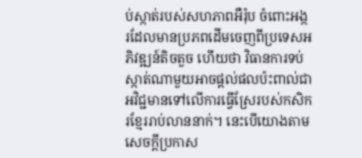ប់ស្កាត់របស់សហភាពអឺរ៉ុប ចំពោះអង្ករដែលមានប្រភពដើមចេញពីប្រទេសអភិវឌ្ឍន៍តិចតួច ហើយថា វិធានការទប់ស្កាត់ណាមួយអាចផ្តល់ផលប៉ះពាល់ជាអវិជ្ជមានទៅលើការធ្វើស្រែរបស់កសិករខ្មែររាប់លាននាក់។ នេះបើយោងតាមសេចក្តីប្រកាស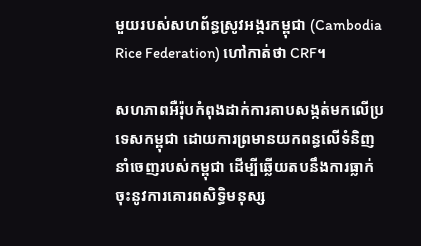មួយរបស់សហព័ន្ធស្រូវអង្ករកម្ពុជា (Cambodia Rice Federation) ហៅកាត់ថា CRF។

សហភាពអឺរ៉ុបកំពុងដាក់ការគាបសង្កត់មកលើប្រទេសកម្ពុជា ដោយការព្រមានយកពន្ធលើទំនិញនាំចេញរបស់កម្ពុជា ដើម្បីឆ្លើយតបនឹងការធ្លាក់ចុះនូវការគោរពសិទ្ធិមនុស្ស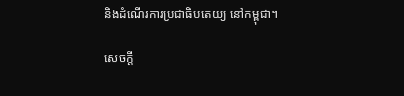និងដំណើរការប្រជាធិបតេយ្យ នៅកម្ពុជា។

សេចក្តី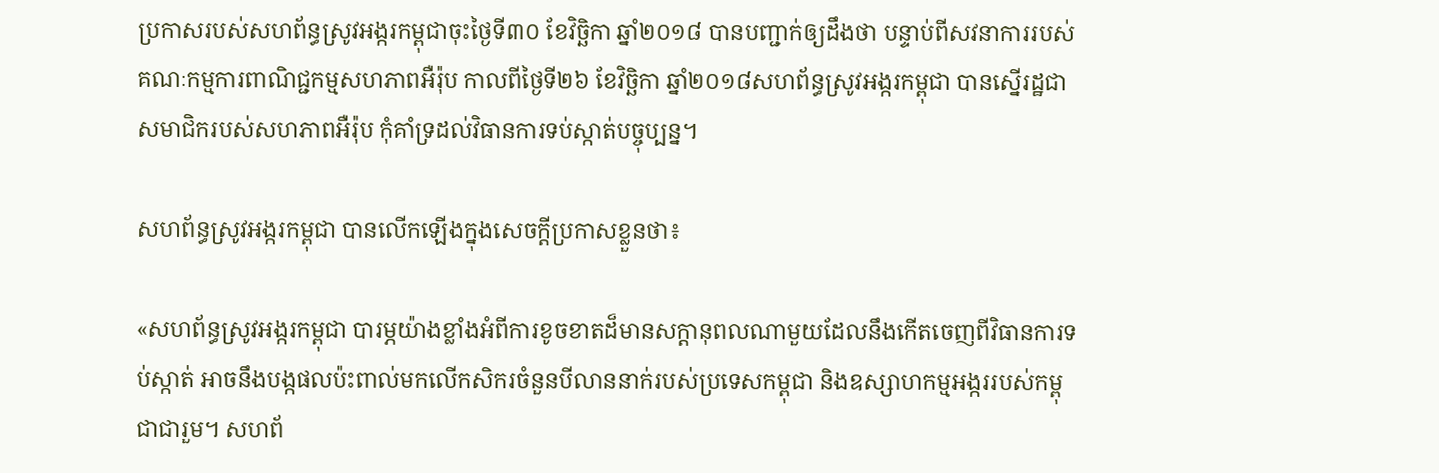ប្រកាសរបស់សហព័ន្ធស្រូវអង្ករកម្ពុជាចុះថ្ងៃទី៣០ ខែវិច្ឆិកា ឆ្នាំ២០១៨ បានបញ្ជាក់ឲ្យដឹងថា បន្ទាប់ពីសវនាការរបស់គណៈកម្មការពាណិជ្ជកម្មសហភាពអឺរ៉ុប កាលពីថ្ងៃទី២៦ ខែវិច្ឆិកា ឆ្នាំ២០១៨សហព័ន្ធស្រូវអង្ករកម្ពុជា បានស្នើរដ្ឋជាសមាជិករបស់សហភាពអឺរ៉ុប កុំគាំទ្រដល់វិធានការទប់ស្កាត់បច្ចុប្បន្ន។

សហព័ន្ធស្រូវអង្ករកម្ពុជា បានលើកឡើងក្នុងសេចក្តីប្រកាសខ្លួនថា៖

«សហព័ន្ធស្រូវអង្ករកម្ពុជា បារម្ភយ៉ាងខ្លាំងអំពីការខូចខាតដ៏មានសក្តានុពលណាមួយដែលនឹងកើតចេញពីវិធានការទប់ស្កាត់ អាចនឹងបង្កផលប៉ះពាល់មកលើកសិករចំនួនបីលាននាក់របស់ប្រទេសកម្ពុជា និងឧស្សាហកម្មអង្កររបស់កម្ពុជាជារួម។ សហព័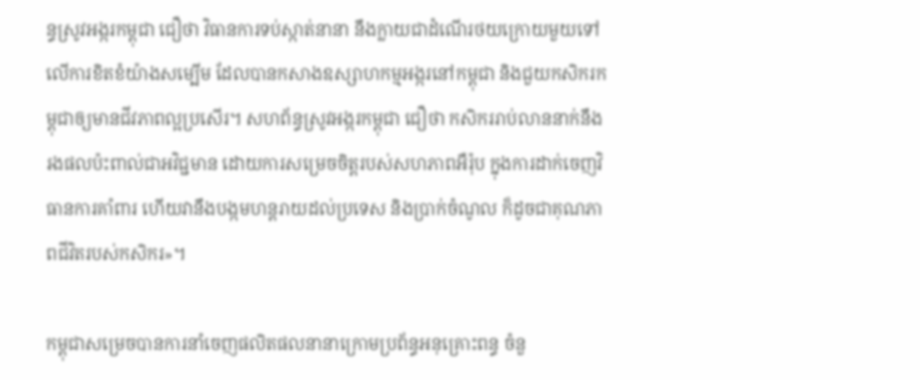ន្ធស្រូវអង្ករកម្ពុជា ជឿថា វិធានការទប់ស្កាត់នានា នឹងក្លាយជាដំណើរថយក្រោយមួយទៅលើការខិតខំយ៉ាងសម្បើម ដែលបានកសាងឧស្សាហកម្មអង្ករនៅកម្ពុជា និងជួយកសិករកម្ពុជាឲ្យមានជីវភាពល្អប្រសើរ។ សហព័ន្ធស្រូវអង្ករកម្ពុជា ជឿថា កសិកររាប់លាននាក់នឹងរងផលប៉ះពាល់ជាអវិជ្ជមាន ដោយការសម្រេចចិត្តរបស់សហភាពអឺរ៉ុប ក្នុងការដាក់ចេញវិធានការគាំពារ ហើយវានឹងបង្កមហន្តរាយដល់ប្រទេស និងប្រាក់ចំណូល ក៏ដូចជាគុណភាពជីវិតរបស់កសិករ»។

កម្ពុជាសម្រេចបានការនាំចេញផលិតផលនានាក្រោមប្រព័ន្ធអនុគ្រោះពន្ធ ចំនួ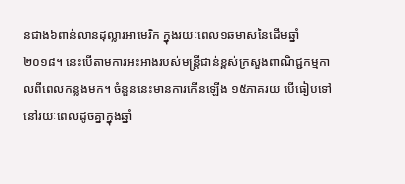នជាង៦ពាន់លានដុល្លារអាមេរិក ក្នុងរយៈពេល១ឆមាសនៃដើមឆ្នាំ២០១៨។ នេះបើតាមការអះអាងរបស់មន្រ្តីជាន់ខ្ពស់ក្រសួងពាណិជ្ជកម្មកាលពីពេលកន្លងមក។ ចំនួននេះមានការកើនឡើង ១៥ភាគរយ បើធៀបទៅនៅរយៈពេលដូចគ្នាក្នុងឆ្នាំ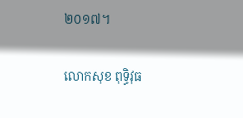២០១៧។

លោកសុខ ពុទ្ធិវុធ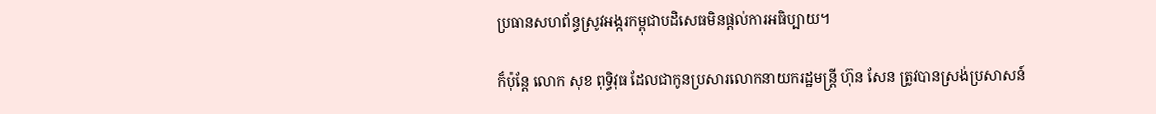ប្រធានសហព័ន្ធស្រូវអង្ករកម្ពុជាបដិសេធមិនផ្តល់ការអធិប្បាយ។

ក៏ប៉ុន្តែ លោក សុខ ពុទ្ធិវុធ ដែលជាកូនប្រសារលោកនាយករដ្ឋមន្ត្រី ហ៊ុន សែន ត្រូវបានស្រង់ប្រសាសន៍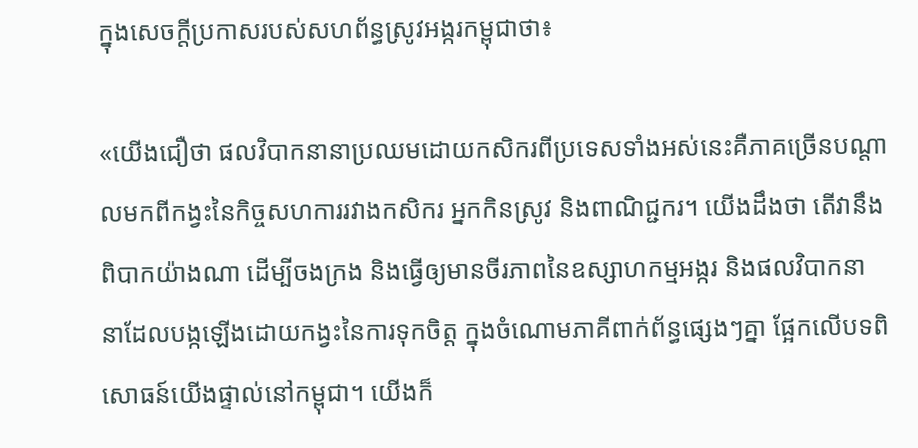ក្នុងសេចក្តីប្រកាសរបស់សហព័ន្ធស្រូវអង្ករកម្ពុជាថា៖

«យើងជឿថា ផលវិបាកនានាប្រឈមដោយកសិករពីប្រទេសទាំងអស់នេះគឺភាគច្រើនបណ្តាលមកពីកង្វះនៃកិច្ចសហការរវាងកសិករ អ្នកកិនស្រូវ និងពាណិជ្ជករ។ យើងដឹងថា តើវានឹងពិបាកយ៉ាងណា ដើម្បីចងក្រង និងធ្វើឲ្យមានចីរភាពនៃឧស្សាហកម្មអង្ករ និងផលវិបាកនានាដែលបង្កឡើងដោយកង្វះនៃការទុកចិត្ត ក្នុងចំណោមភាគីពាក់ព័ន្ធផ្សេងៗគ្នា ផ្អែកលើបទពិសោធន៍យើងផ្ទាល់នៅកម្ពុជា។ យើងក៏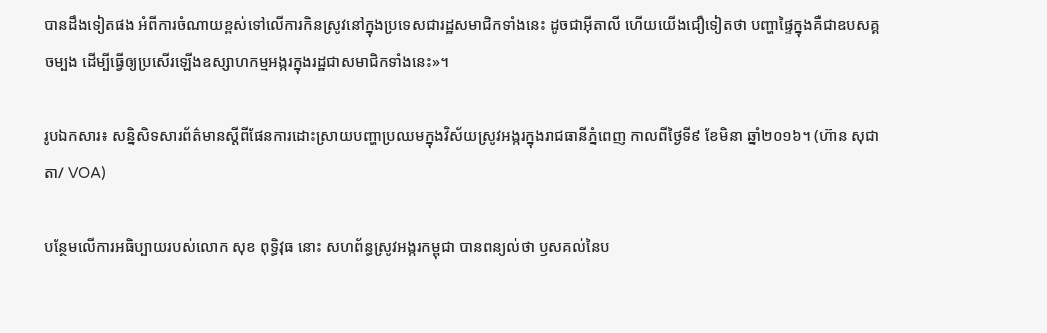បានដឹងទៀតផង អំពីការចំណាយខ្ពស់ទៅលើការកិនស្រូវនៅក្នុងប្រទេសជារដ្ឋសមាជិកទាំងនេះ ដូចជាអ៊ីតាលី ហើយយើងជឿទៀតថា បញ្ហាផ្ទៃក្នុងគឺជាឧបសគ្គចម្បង ដើម្បីធ្វើឲ្យប្រសើរឡើងឧស្សាហកម្មអង្ករក្នុងរដ្ឋជាសមាជិកទាំងនេះ»។

រូបឯកសារ៖ សន្និសិទសារព័ត៌មានស្តីពីផែនការដោះស្រាយបញ្ហាប្រឈមក្នុងវិស័យស្រូវអង្ករក្នុងរាជធានីភ្នំពេញ កាលពីថ្ងៃទី៩ ខែមិនា ឆ្នាំ២០១៦។ (ហ៊ាន សុជាតា/ VOA)

បន្ថែមលើការអធិប្បាយរបស់លោក សុខ ពុទ្ធិវុធ នោះ សហព័ន្ធស្រូវអង្ករកម្ពុជា បានពន្យល់ថា ឫសគល់នៃប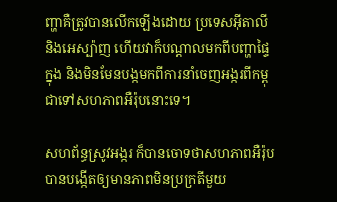ញ្ហាគឺត្រូវបានលើកឡើងដោយ ប្រទេសអ៊ីតាលី និងអេស្ប៉ាញ ហើយវាក៏បណ្តាលមកពីបញ្ហាផ្ទៃក្នុង និងមិនមែនបង្កមកពីការនាំចេញអង្ករពីកម្ពុជាទៅសហភាពអឺរ៉ុបនោះទេ។

សហព័ន្ធស្រូវអង្ករ ក៏បានចោទថាសហភាពអឺរ៉ុប បានបង្កើតឲ្យមានភាពមិនប្រក្រតីមួយ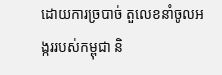ដោយការច្របាច់ តួលេខនាំចូលអង្កររបស់កម្ពុជា និ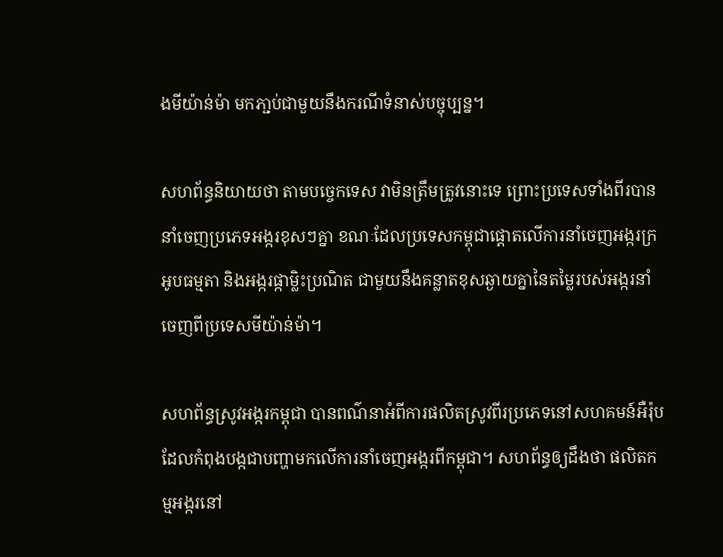ងមីយ៉ាន់ម៉ា មកភា្ជប់ជាមួយនឹងករណីទំនាស់បច្ចុប្បន្ន។

សហព័ន្ធនិយាយថា តាមបច្ចេកទេស វាមិនត្រឹមត្រូវនោះទេ ព្រោះប្រទេសទាំងពីរបាននាំចេញប្រភេទអង្ករខុសៗគ្នា ខណៈដែលប្រទេសកម្ពុជាផ្តោតលើការនាំចេញអង្ករក្រអូបធម្មតា និងអង្ករផ្កាម្លិះប្រណិត ជាមួយនឹងគន្លាតខុសឆ្ងាយគ្នានៃតម្លៃរបស់អង្ករនាំចេញពីប្រទេសមីយ៉ាន់ម៉ា។

សហព័ន្ធស្រូវអង្ករកម្ពុជា បានពណ៌នាអំពីការផលិតស្រូវពីរប្រភេទនៅសហគមន៍អឺរ៉ុប ដែលកំពុងបង្កជាបញ្ហាមកលើការនាំចេញអង្ករពីកម្ពុជា។ សហព័ន្ធឲ្យដឹងថា ផលិតកម្មអង្ករនៅ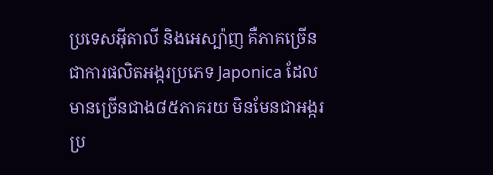ប្រទេសអ៊ីតាលី និងអេស្ប៉ាញ គឺភាគច្រើនជាការផលិតអង្ករប្រភេទ Japonica ដែលមានច្រើនជាង៨៥ភាគរយ មិនមែនជាអង្ករប្រ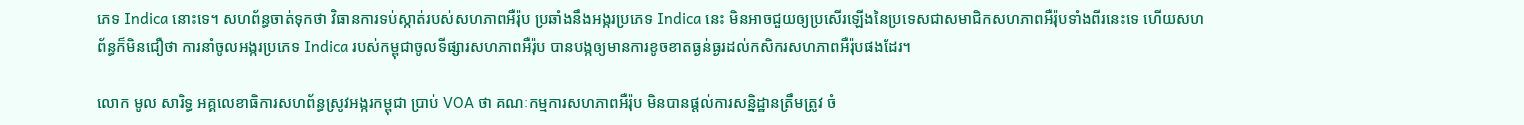ភេទ Indica នោះទេ។ សហព័ន្ធចាត់ទុកថា វិធានការទប់ស្កាត់របស់សហភាពអឺរ៉ុប ប្រឆាំងនឹងអង្ករប្រភេទ Indica នេះ មិនអាចជួយឲ្យប្រសើរឡើងនៃប្រទេសជាសមាជិកសហភាពអឺរ៉ុបទាំងពីរនេះទេ ហើយសហព័ន្ធក៏មិនជឿថា ការនាំចូលអង្ករប្រភេទ Indica របស់កម្ពុជាចូលទីផ្សារសហភាពអឺរ៉ុប បានបង្កឲ្យមានការខូចខាតធ្ងន់ធ្ងរដល់កសិករសហភាពអឺរ៉ុបផងដែរ។

លោក មូល សារិទ្ធ អគ្គលេខាធិការសហព័ន្ធស្រូវអង្ករកម្ពុជា ប្រាប់ VOA ថា គណៈកម្មការសហភាពអឺរ៉ុប មិនបានផ្តល់ការសន្និដ្ឋានត្រឹមត្រូវ ចំ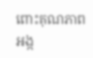ពោះគុណភាពអង្ក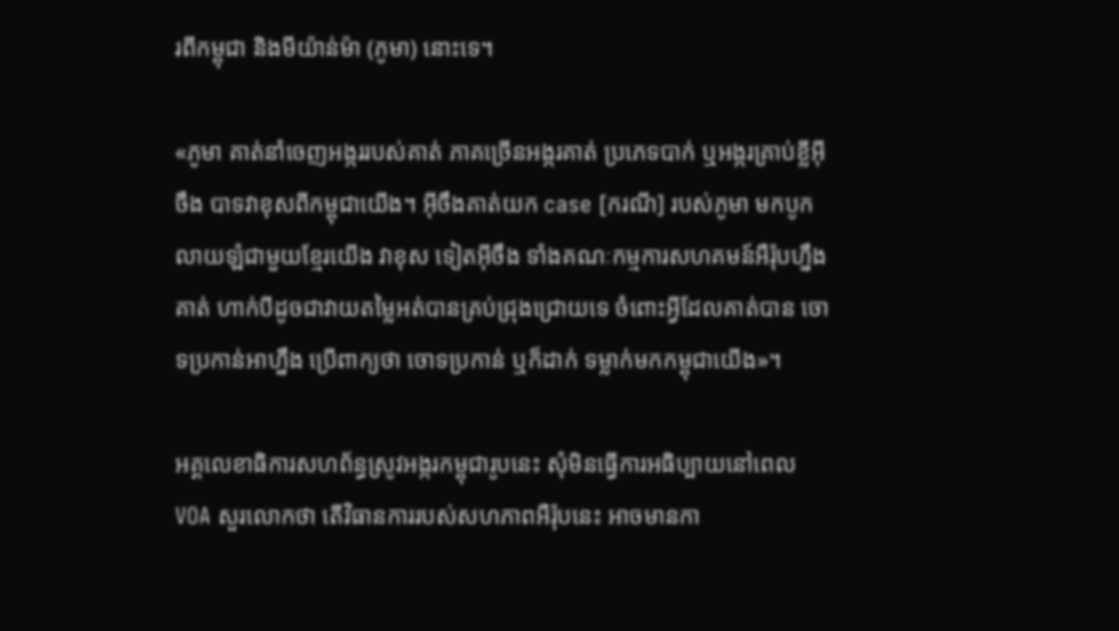រពីកម្ពុជា និងមីយ៉ាន់ម៉ា (ភូមា) នោះទេ។

«ភូមា គាត់នាំចេញអង្កររបស់គាត់ ភាគច្រើនអង្ករគាត់ ប្រភេទបាក់ ឬអង្ករគ្រាប់ខ្លីអ៊ីចឹង បាទវាខុសពីកម្ពុជាយើង។ អ៊ីចឹងគាត់យក case [ករណី] របស់ភូមា មកបូកលាយឡំជាមួយខ្មែរយើង វាខុស ទៀតអ៊ីចឹង ទាំងគណៈកម្មការសហគមន៍អឺរ៉ុបហ្នឹងគាត់ ហាក់បីដូចជាវាយតម្លៃអត់បានគ្រប់ជ្រុងជ្រោយទេ ចំពោះអ្វីដែលគាត់បាន ចោទប្រកាន់អាហ្នឹង ប្រើពាក្យថា ចោទប្រកាន់ ឬក៏ដាក់ ទម្លាក់មកកម្ពុជាយើង»។

អគ្គលេខាធិការសហព័ន្ធស្រូវអង្ករកម្ពុជារូបនេះ សុំមិនធ្វើការអធិប្បាយនៅពេល VOA សួរលោកថា តើវិធានការរបស់សហភាពអឺរ៉ុបនេះ អាចមានកា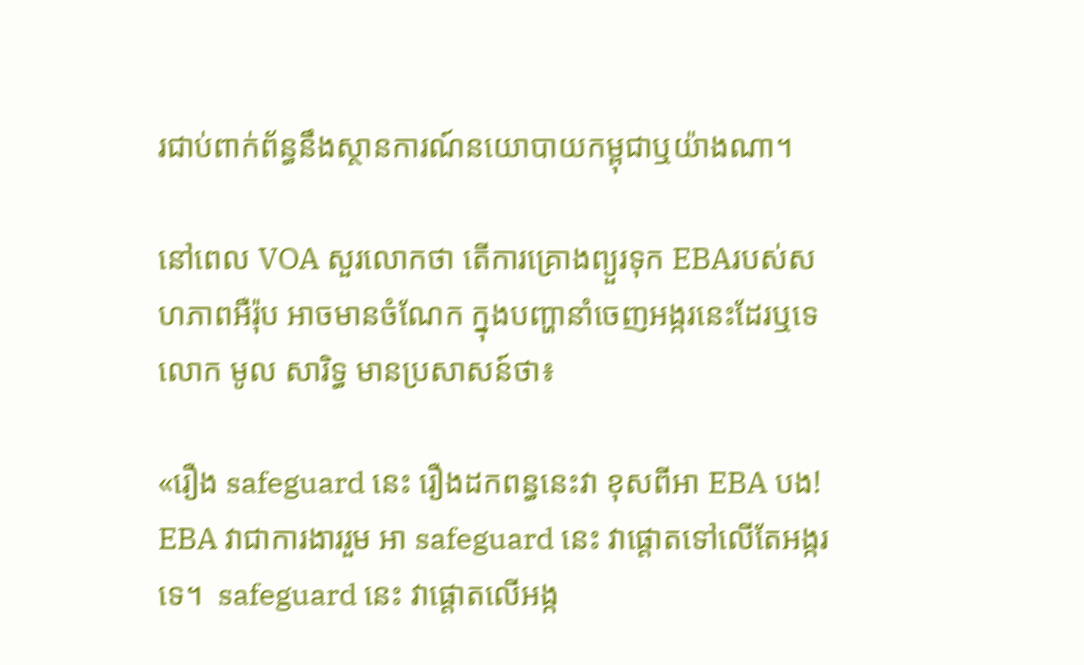រជាប់ពាក់ព័ន្ធនឹងស្ថានការណ៍នយោបាយកម្ពុជាឬយ៉ាងណា។

នៅពេល VOA សួរលោកថា តើការគ្រោងព្យួរទុក EBAរបស់សហភាពអឺរ៉ុប អាចមានចំណែក ក្នុងបញ្ហានាំចេញអង្ករនេះដែរឬទេ លោក មូល សារិទ្ធ មានប្រសាសន៍ថា៖

«រឿង safeguard នេះ រឿងដកពន្ធនេះវា ខុសពីអា EBA បង! EBA វាជាការងាររួម អា safeguard នេះ វាផ្តោតទៅលើតែអង្ករទេ។  safeguard នេះ វាផ្តោតលើអង្ក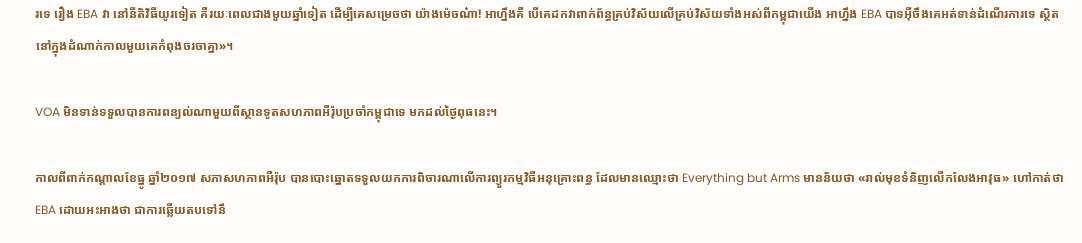រទេ រឿង EBA វា នៅនីតិវិធីយូរទៀត គឺរយៈពេលជាងមួយឆ្នាំទៀត ដើម្បីគេសម្រេចថា យ៉ាងម៉េចណ៎ា! អាហ្នឹងគឺ បើគេដកវាពាក់ព័ន្ធគ្រប់វិស័យលើគ្រប់វិស័យទាំងអស់ពីកម្ពុជាយើង អាហ្នឹង EBA បាទអ៊ីចឹងគេអត់ទាន់ដំណើរការទេ ស្ថិតនៅក្នុងដំណាក់កាលមួយគេកំពុងចរចាគ្នា»។

VOA មិនទាន់ទទួលបានការពន្យល់ណាមួយពីស្ថានទូតសហភាពអឺរ៉ុបប្រចាំកម្ពុជាទេ មកដល់ថ្ងៃពុធនេះ។

កាលពីពាក់កណ្តាលខែធ្នូ ឆ្នាំ២០១៧ សភាសហភាពអឺរ៉ុប បានបោះឆ្នោតទទួលយកការពិចារណាលើការព្យួរកម្មវិធីអនុគ្រោះពន្ធ ដែលមានឈ្មោះថា Everything but Arms មានន័យថា «រាល់មុខទំនិញលើកលែងអាវុធ» ហៅកាត់ថា EBA ដោយអះអាងថា ជាការឆ្លើយតបទៅនឹ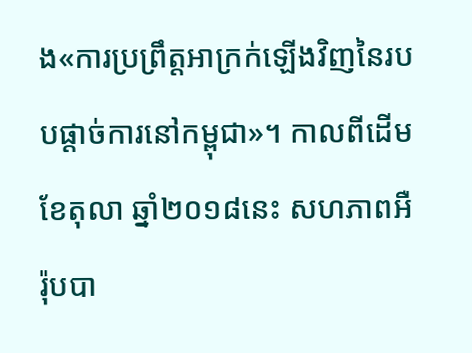ង«ការប្រព្រឹត្តអាក្រក់ឡើងវិញនៃរបបផ្តាច់ការនៅកម្ពុជា»។ កាលពីដើមខែតុលា ឆ្នាំ២០១៨នេះ សហភាពអឺរ៉ុបបា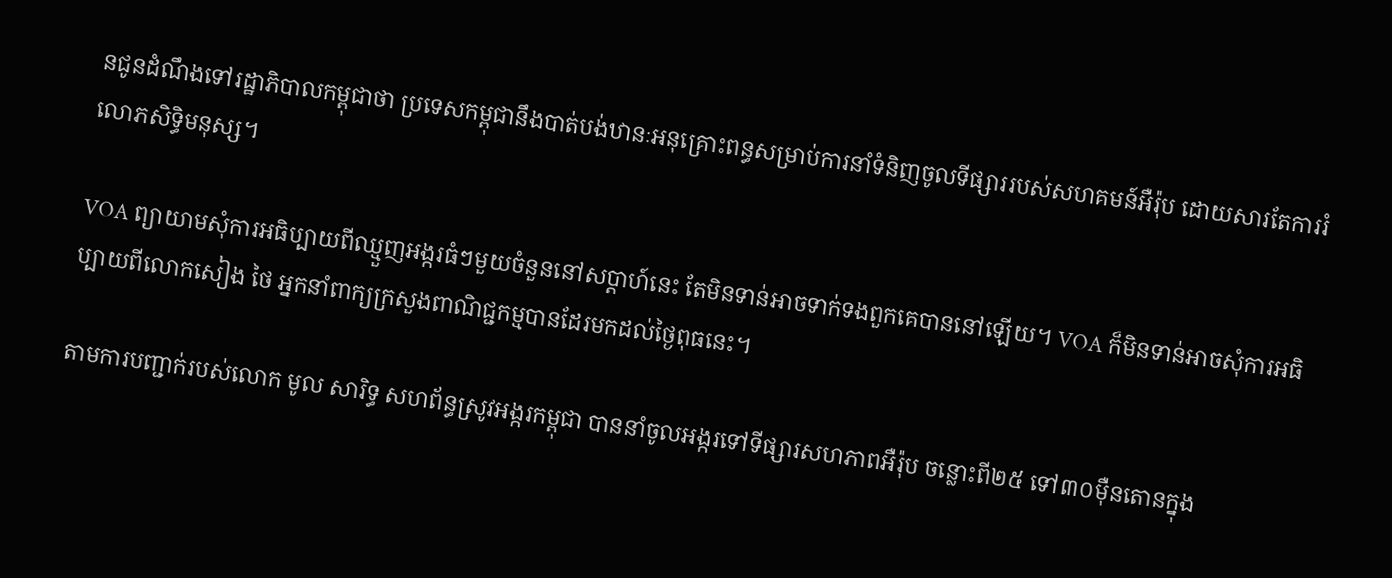នជូនដំណឹងទៅរដ្ឋាភិបាលកម្ពុជាថា ប្រទេសកម្ពុជានឹងបាត់បង់ឋានៈអនុគ្រោះពន្ធសម្រាប់ការនាំទំនិញចូលទីផ្សាររបស់សហគមន៍អឺរ៉ុប ដោយសារតែការរំលោភសិទ្ធិមនុស្ស។

VOA ព្យាយាមសុំការអធិប្បាយពីឈ្មួញអង្ករធំៗមួយចំនួននៅសប្តាហ៍នេះ តែមិនទាន់អាចទាក់ទងពួកគេបាននៅឡើយ។ VOA ក៏មិនទាន់អាចសុំការអធិប្បាយពីលោកសៀង ថៃ អ្នកនាំពាក្យក្រសួងពាណិជ្ជកម្មបានដែរមកដល់ថ្ងៃពុធនេះ។

តាមការបញ្ជាក់របស់លោក មូល សារិទ្ធ សហព័ន្ធស្រូវអង្ករកម្ពុជា បាននាំចូលអង្ករទៅទីផ្សារសហភាពអឺរ៉ុប ចន្លោះពី២៥ ទៅ៣០ម៉ឺនតោនក្នុង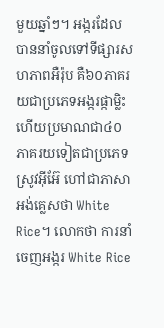មួយឆ្នាំៗ។ អង្ករដែលបាននាំចូលទៅទីផ្សារសហភាពអឺរ៉ុប គឺ៦០ភាគរយជាប្រភេទអង្ករផ្កាម្លិះ ហើយប្រមាណជា៤០ភាគរយទៀតជាប្រភេទស្រូវអ៊ីអ៊ែ ហៅជាភាសាអង់គ្លេសថា White Rice។ លោកថា ការនាំចេញអង្ករ White Rice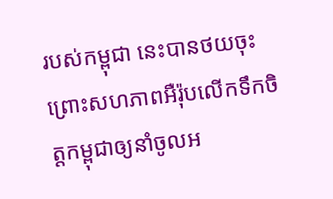របស់កម្ពុជា នេះបានថយចុះព្រោះសហភាពអឺរ៉ុបលើកទឹកចិត្តកម្ពុជាឲ្យនាំចូលអ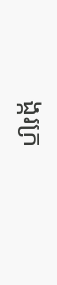ង្ករក្រ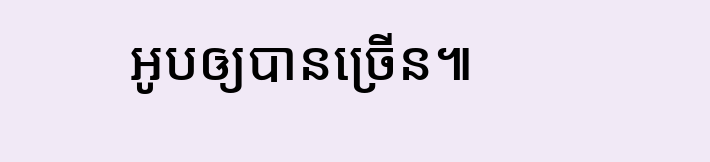អូបឲ្យបានច្រើន៕